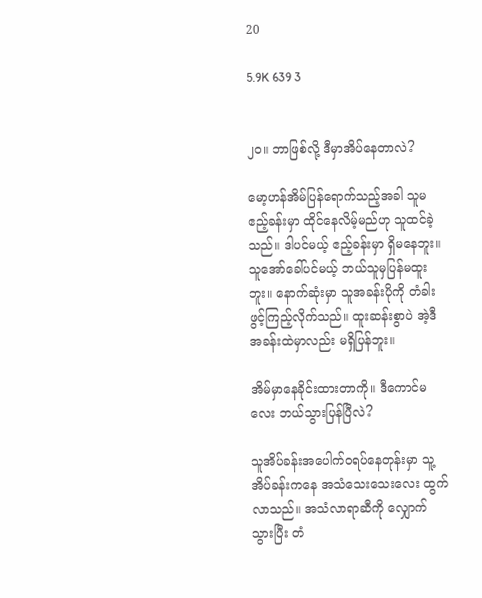20

5.9K 639 3


၂၀။ ဘာဖြစ်လို့ ဒီမှာအိပ်နေတာလဲ?

မော့ဟန်အိမ်ပြန်ရောက်သည့်အခါ သူမဧည့်ခန်းမှာ ထိုင်နေလိမ့်မည်ဟု သူထင်ခဲ့သည်။ ဒါပင်မယ့် ဧည့်ခန်းမှာ ရှိမနေဘူး။ သူအော်ခေါ်ပင်မယ့် ဘယ်သူမှပြန်မထူးဘူး။ နောက်ဆုံးမှာ သူအခန်းပိုကို တံခါးဖွင့်ကြည့်လိုက်သည်။ ထူးဆန်းစွာပဲ အဲ့ဒီအခန်းထဲမှာလည်း မရှိပြန်ဘူး။

အိမ်မှာနေခိုင်းထားတာကို။ ဒီကောင်မလေး ဘယ်သွားပြန်ပြီလဲ?

သူအိပ်ခန်းအပေါက်ဝရပ်နေတုန်းမှာ သူ့အိပ်ခန်းကနေ အသံသေးသေးလေး ထွက်လာသည်။ အသံလာရာဆီကို လျှောက်သွားပြီး တံ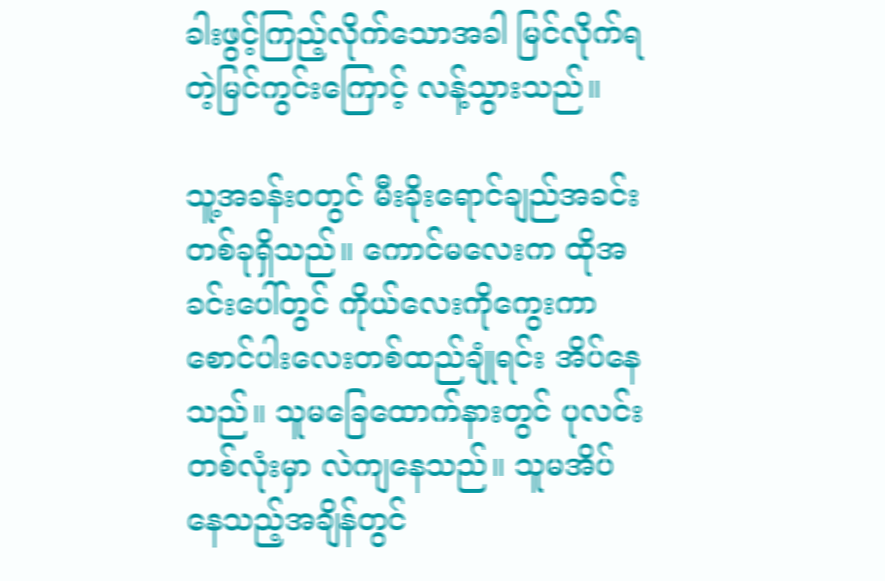ခါးဖွင့်ကြည့်လိုက်သောအခါ မြင်လိုက်ရတဲ့မြင်ကွင်းကြောင့် လန့်သွားသည်။

သူ့အခန်းဝတွင် မီးခိုးရောင်ချည်အခင်းတစ်ခုရှိသည်။ ကောင်မလေးက ထိုအခင်းပေါ်တွင် ကိုယ်လေးကိုကွေးကာ စောင်ပါးလေးတစ်ထည်ချုံရင်း အိပ်နေသည်။ သူမခြေထောက်နားတွင် ပုလင်းတစ်လုံးမှာ လဲကျနေသည်။ သူမအိပ်နေသည့်အချိန်တွင်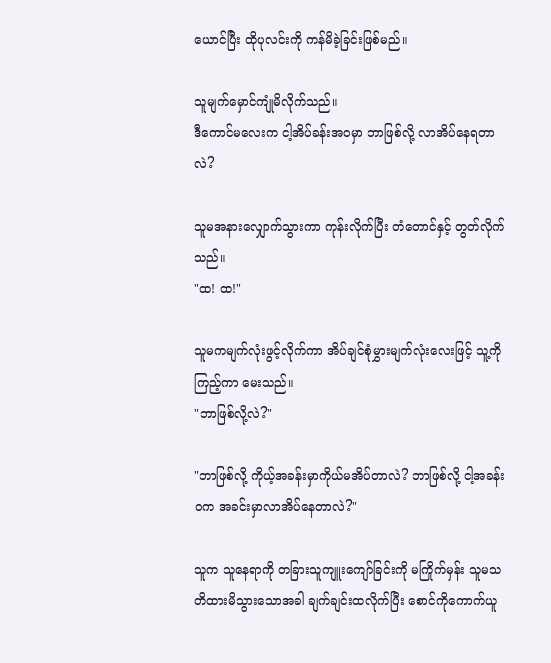ယောင်ပြီး ထိုပုလင်းကို ကန်မိခဲ့ခြင်းဖြစ်မည်။

သူမျက်မှောင်ကျုံမိလိုက်သည်။
ဒီကောင်မလေးက ငါ့အိပ်ခန်းအဝမှာ ဘာဖြစ်လို့ လာအိပ်နေရတာလဲ?

သူမအနားလျှောက်သွားကာ ကုန်းလိုက်ပြီး တံတောင်နှင့် တွတ်လိုက်သည်။
"ထ! ထ!"

သူမကမျက်လုံးဖွင့်လိုက်ကာ အိပ်ချင်စုံမွှားမျက်လုံးလေးဖြင့် သူ့ကိုကြည့်ကာ မေးသည်။
"ဘာဖြစ်လို့လဲ?"

"ဘာဖြစ်လို့ ကိုယ့်အခန်းမှာကိုယ်မအိပ်တာလဲ? ဘာဖြစ်လို့ ငါ့အခန်းဝက အခင်းမှာလာအိပ်နေတာလဲ?"

သူက သူနေရာကို တခြားသူကျူးကျော်ခြင်းကို မကြိုက်မှန်း သူမသတိထားမိသွားသောအခါ ချက်ချင်းထလိုက်ပြီး စောင်ကိုကောက်ယူ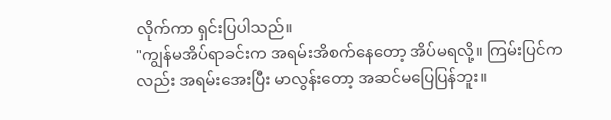လိုက်ကာ ရှင်းပြပါသည်။
"ကျွန်မအိပ်ရာခင်းက အရမ်းအိစက်နေတော့ အိပ်မရလို့။ ကြမ်းပြင်ကလည်း အရမ်းအေးပြီး မာလွန်းတော့ အဆင်မပြေပြန်ဘူး။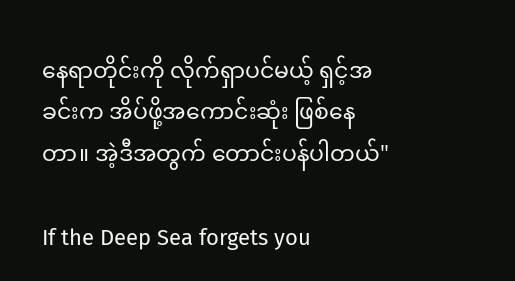နေရာတိုင်းကို လိုက်ရှာပင်မယ့် ရှင့်အခင်းက အိပ်ဖို့အကောင်းဆုံး ဖြစ်နေတာ။ အဲ့ဒီအတွက် တောင်းပန်ပါတယ်"

If the Deep Sea forgets you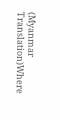(Myanmar Translation)Where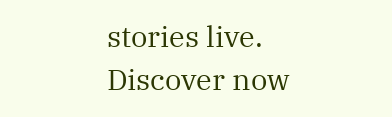stories live. Discover now